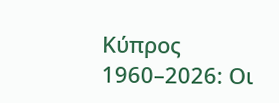Κύπρος 1960–2026: Οι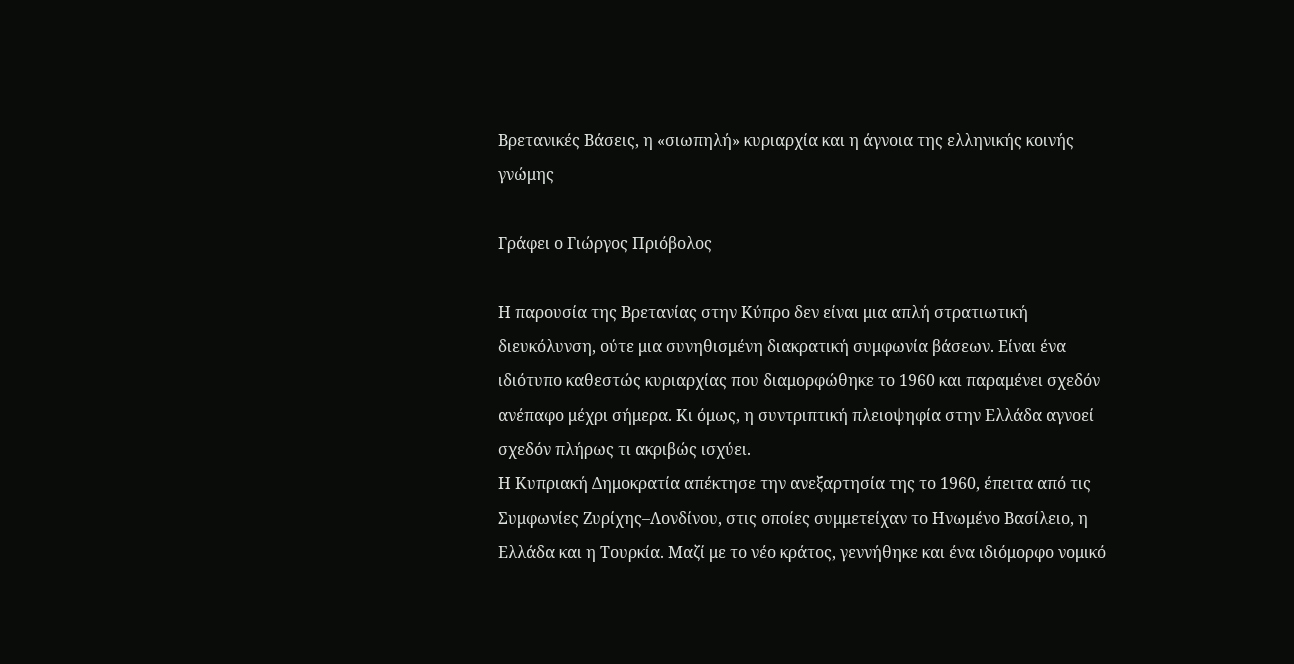Βρετανικές Βάσεις, η «σιωπηλή» κυριαρχία και η άγνοια της ελληνικής κοινής γνώμης

Γράφει ο Γιώργος Πριόβολος

Η παρουσία της Βρετανίας στην Κύπρο δεν είναι μια απλή στρατιωτική διευκόλυνση, ούτε μια συνηθισμένη διακρατική συμφωνία βάσεων. Είναι ένα ιδιότυπο καθεστώς κυριαρχίας που διαμορφώθηκε το 1960 και παραμένει σχεδόν ανέπαφο μέχρι σήμερα. Κι όμως, η συντριπτική πλειοψηφία στην Ελλάδα αγνοεί σχεδόν πλήρως τι ακριβώς ισχύει.
Η Κυπριακή Δημοκρατία απέκτησε την ανεξαρτησία της το 1960, έπειτα από τις Συμφωνίες Ζυρίχης–Λονδίνου, στις οποίες συμμετείχαν το Ηνωμένο Βασίλειο, η Ελλάδα και η Τουρκία. Μαζί με το νέο κράτος, γεννήθηκε και ένα ιδιόμορφο νομικό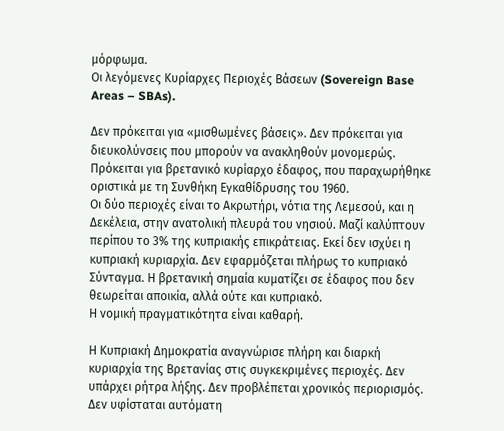μόρφωμα.
Οι λεγόμενες Κυρίαρχες Περιοχές Βάσεων (Sovereign Base Areas – SBAs).

Δεν πρόκειται για «μισθωμένες βάσεις». Δεν πρόκειται για διευκολύνσεις που μπορούν να ανακληθούν μονομερώς. Πρόκειται για βρετανικό κυρίαρχο έδαφος, που παραχωρήθηκε οριστικά με τη Συνθήκη Εγκαθίδρυσης του 1960.
Οι δύο περιοχές είναι το Ακρωτήρι, νότια της Λεμεσού, και η Δεκέλεια, στην ανατολική πλευρά του νησιού. Μαζί καλύπτουν περίπου το 3% της κυπριακής επικράτειας. Εκεί δεν ισχύει η κυπριακή κυριαρχία. Δεν εφαρμόζεται πλήρως το κυπριακό Σύνταγμα. Η βρετανική σημαία κυματίζει σε έδαφος που δεν θεωρείται αποικία, αλλά ούτε και κυπριακό.
Η νομική πραγματικότητα είναι καθαρή.

Η Κυπριακή Δημοκρατία αναγνώρισε πλήρη και διαρκή κυριαρχία της Βρετανίας στις συγκεκριμένες περιοχές. Δεν υπάρχει ρήτρα λήξης. Δεν προβλέπεται χρονικός περιορισμός. Δεν υφίσταται αυτόματη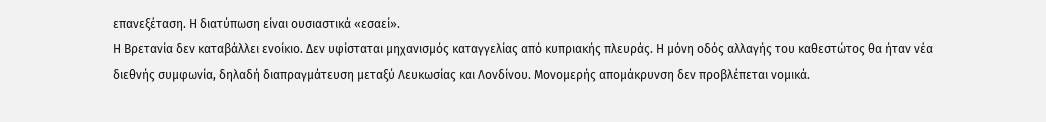επανεξέταση. Η διατύπωση είναι ουσιαστικά «εσαεί».
Η Βρετανία δεν καταβάλλει ενοίκιο. Δεν υφίσταται μηχανισμός καταγγελίας από κυπριακής πλευράς. Η μόνη οδός αλλαγής του καθεστώτος θα ήταν νέα διεθνής συμφωνία, δηλαδή διαπραγμάτευση μεταξύ Λευκωσίας και Λονδίνου. Μονομερής απομάκρυνση δεν προβλέπεται νομικά.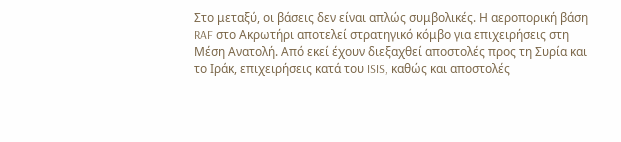Στο μεταξύ, οι βάσεις δεν είναι απλώς συμβολικές. Η αεροπορική βάση RAF στο Ακρωτήρι αποτελεί στρατηγικό κόμβο για επιχειρήσεις στη Μέση Ανατολή. Από εκεί έχουν διεξαχθεί αποστολές προς τη Συρία και το Ιράκ, επιχειρήσεις κατά του ISIS, καθώς και αποστολές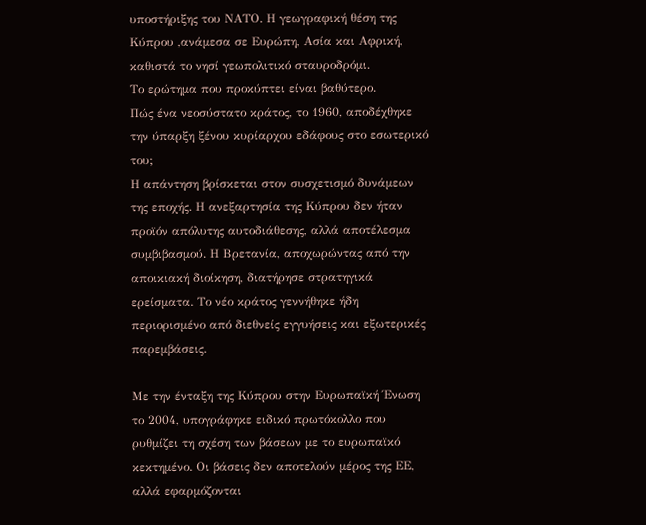υποστήριξης του ΝΑΤΟ. Η γεωγραφική θέση της Κύπρου ,ανάμεσα σε Ευρώπη, Ασία και Αφρική, καθιστά το νησί γεωπολιτικό σταυροδρόμι.
Το ερώτημα που προκύπτει είναι βαθύτερο.
Πώς ένα νεοσύστατο κράτος, το 1960, αποδέχθηκε την ύπαρξη ξένου κυρίαρχου εδάφους στο εσωτερικό του;
Η απάντηση βρίσκεται στον συσχετισμό δυνάμεων της εποχής. Η ανεξαρτησία της Κύπρου δεν ήταν προϊόν απόλυτης αυτοδιάθεσης, αλλά αποτέλεσμα συμβιβασμού. Η Βρετανία, αποχωρώντας από την αποικιακή διοίκηση, διατήρησε στρατηγικά ερείσματα. Το νέο κράτος γεννήθηκε ήδη περιορισμένο από διεθνείς εγγυήσεις και εξωτερικές παρεμβάσεις.

Με την ένταξη της Κύπρου στην Ευρωπαϊκή Ένωση το 2004, υπογράφηκε ειδικό πρωτόκολλο που ρυθμίζει τη σχέση των βάσεων με το ευρωπαϊκό κεκτημένο. Οι βάσεις δεν αποτελούν μέρος της ΕΕ, αλλά εφαρμόζονται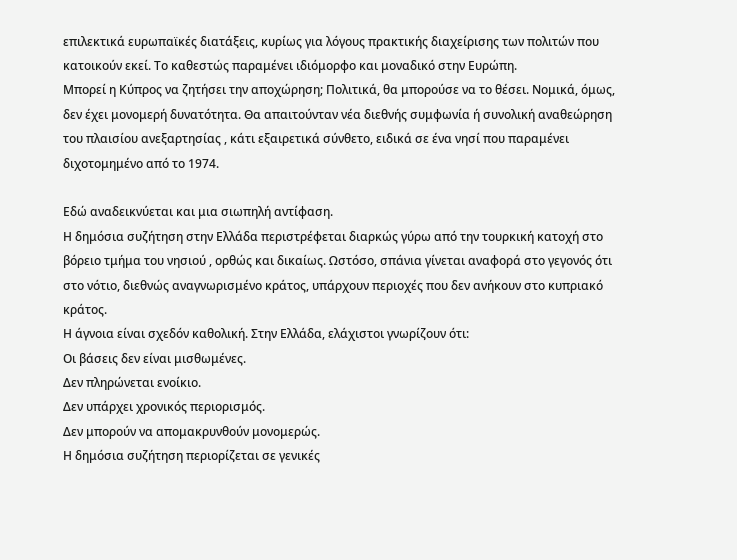επιλεκτικά ευρωπαϊκές διατάξεις, κυρίως για λόγους πρακτικής διαχείρισης των πολιτών που κατοικούν εκεί. Το καθεστώς παραμένει ιδιόμορφο και μοναδικό στην Ευρώπη.
Μπορεί η Κύπρος να ζητήσει την αποχώρηση; Πολιτικά, θα μπορούσε να το θέσει. Νομικά, όμως, δεν έχει μονομερή δυνατότητα. Θα απαιτούνταν νέα διεθνής συμφωνία ή συνολική αναθεώρηση του πλαισίου ανεξαρτησίας , κάτι εξαιρετικά σύνθετο, ειδικά σε ένα νησί που παραμένει διχοτομημένο από το 1974.

Εδώ αναδεικνύεται και μια σιωπηλή αντίφαση.
Η δημόσια συζήτηση στην Ελλάδα περιστρέφεται διαρκώς γύρω από την τουρκική κατοχή στο βόρειο τμήμα του νησιού , ορθώς και δικαίως. Ωστόσο, σπάνια γίνεται αναφορά στο γεγονός ότι στο νότιο, διεθνώς αναγνωρισμένο κράτος, υπάρχουν περιοχές που δεν ανήκουν στο κυπριακό κράτος.
Η άγνοια είναι σχεδόν καθολική. Στην Ελλάδα, ελάχιστοι γνωρίζουν ότι:
Οι βάσεις δεν είναι μισθωμένες.
Δεν πληρώνεται ενοίκιο.
Δεν υπάρχει χρονικός περιορισμός.
Δεν μπορούν να απομακρυνθούν μονομερώς.
Η δημόσια συζήτηση περιορίζεται σε γενικές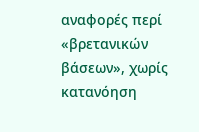αναφορές περί «βρετανικών βάσεων», χωρίς κατανόηση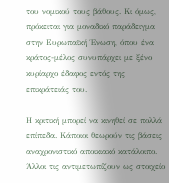του νομικού τους βάθους. Κι όμως, πρόκειται για μοναδικό παράδειγμα στην Ευρωπαϊκή Ένωση, όπου ένα κράτος-μέλος συνυπάρχει με ξένο κυρίαρχο έδαφος εντός της επικράτειάς του.

Η κριτική μπορεί να κινηθεί σε πολλά επίπεδα. Κάποιοι θεωρούν τις βάσεις αναχρονιστικό αποικιακό κατάλοιπο. Άλλοι τις αντιμετωπίζουν ως στοιχείο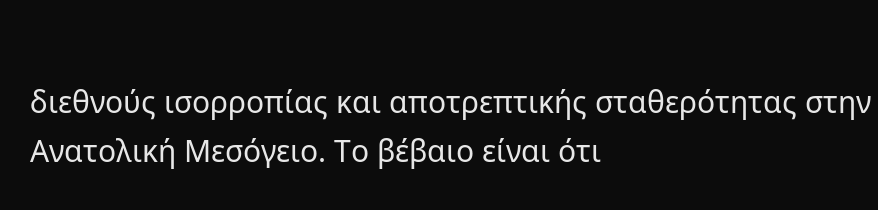διεθνούς ισορροπίας και αποτρεπτικής σταθερότητας στην Ανατολική Μεσόγειο. Το βέβαιο είναι ότι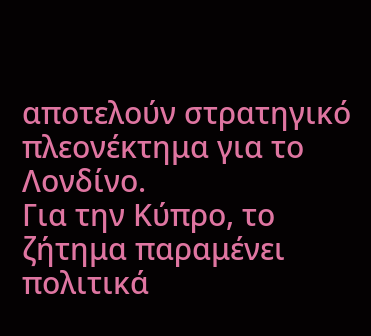αποτελούν στρατηγικό πλεονέκτημα για το Λονδίνο.
Για την Κύπρο, το ζήτημα παραμένει πολιτικά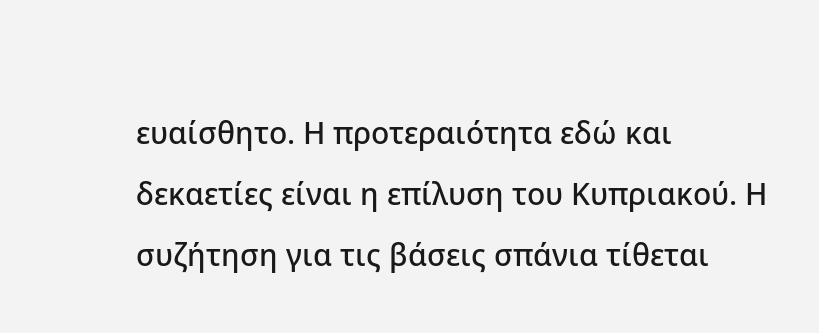ευαίσθητο. Η προτεραιότητα εδώ και δεκαετίες είναι η επίλυση του Κυπριακού. Η συζήτηση για τις βάσεις σπάνια τίθεται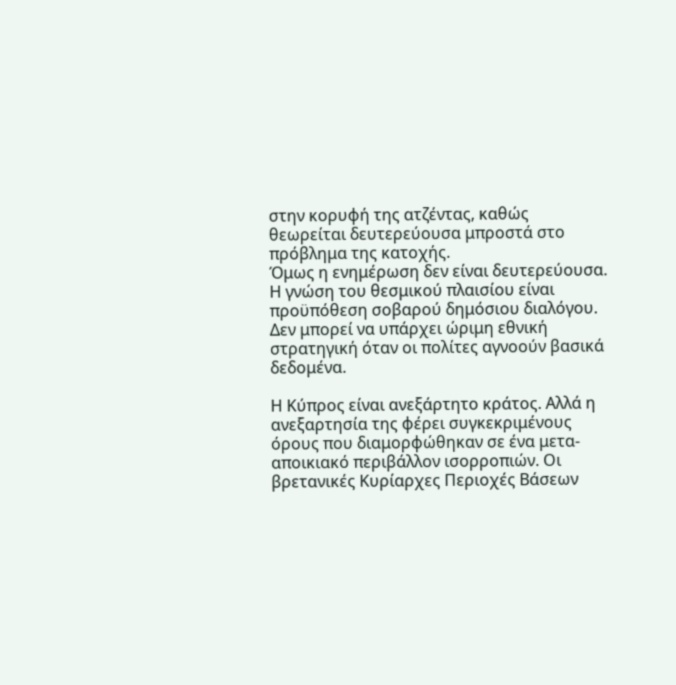στην κορυφή της ατζέντας, καθώς θεωρείται δευτερεύουσα μπροστά στο πρόβλημα της κατοχής.
Όμως η ενημέρωση δεν είναι δευτερεύουσα. Η γνώση του θεσμικού πλαισίου είναι προϋπόθεση σοβαρού δημόσιου διαλόγου. Δεν μπορεί να υπάρχει ώριμη εθνική στρατηγική όταν οι πολίτες αγνοούν βασικά δεδομένα.

Η Κύπρος είναι ανεξάρτητο κράτος. Αλλά η ανεξαρτησία της φέρει συγκεκριμένους όρους που διαμορφώθηκαν σε ένα μετα-αποικιακό περιβάλλον ισορροπιών. Οι βρετανικές Κυρίαρχες Περιοχές Βάσεων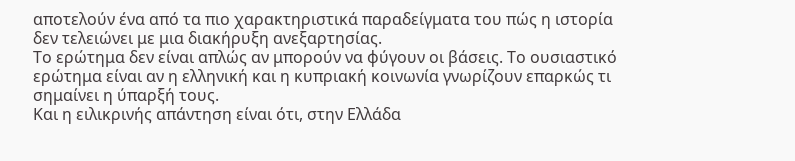αποτελούν ένα από τα πιο χαρακτηριστικά παραδείγματα του πώς η ιστορία δεν τελειώνει με μια διακήρυξη ανεξαρτησίας.
Το ερώτημα δεν είναι απλώς αν μπορούν να φύγουν οι βάσεις. Το ουσιαστικό ερώτημα είναι αν η ελληνική και η κυπριακή κοινωνία γνωρίζουν επαρκώς τι σημαίνει η ύπαρξή τους.
Και η ειλικρινής απάντηση είναι ότι, στην Ελλάδα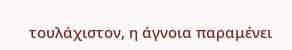τουλάχιστον, η άγνοια παραμένει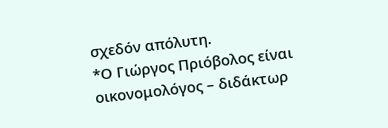σχεδόν απόλυτη.
*Ο Γιώργος Πριόβολος είναι οικονομολόγος – διδάκτωρ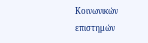Κοινωνικών επιστημών